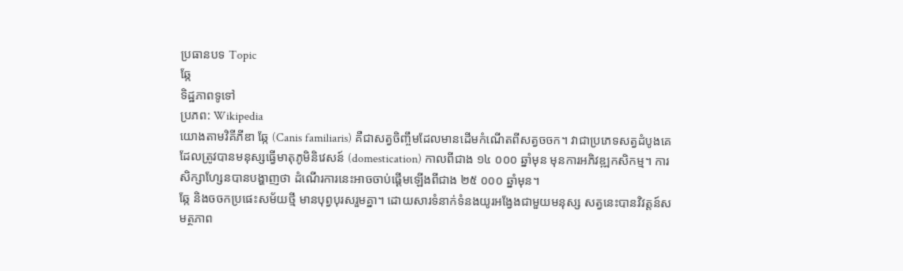ប្រធានបទ Topic
ឆ្កែ
ទិដ្ឋភាពទូទៅ
ប្រភព: Wikipedia
យោងតាមវិគីភីឌា ឆ្កែ (Canis familiaris) គឺជាសត្វចិញ្ចឹមដែលមានដើមកំណើតពីសត្វចចក។ វាជាប្រភេទសត្វដំបូងគេដែលត្រូវបានមនុស្សធ្វើមាតុភូមិនិវេសន៍ (domestication) កាលពីជាង ១៤ ០០០ ឆ្នាំមុន មុនការអភិវឌ្ឍកសិកម្ម។ ការសិក្សាហ្សែនបានបង្ហាញថា ដំណើរការនេះអាចចាប់ផ្ដើមឡើងពីជាង ២៥ ០០០ ឆ្នាំមុន។
ឆ្កែ និងចចកប្រផេះសម័យថ្មី មានបុព្វបុរសរួមគ្នា។ ដោយសារទំនាក់ទំនងយូរអង្វែងជាមួយមនុស្ស សត្វនេះបានវិវត្តន៍សមត្ថភាព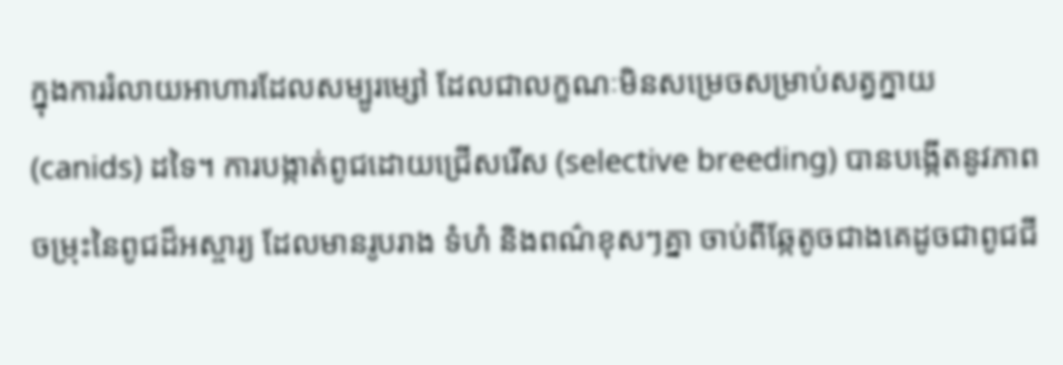ក្នុងការរំលាយអាហារដែលសម្បូរម្សៅ ដែលជាលក្ខណៈមិនសម្រេចសម្រាប់សត្វក្នាយ (canids) ដទៃ។ ការបង្កាត់ពូជដោយជ្រើសរើស (selective breeding) បានបង្កើតនូវភាពចម្រុះនៃពូជដ៏អស្ចារ្យ ដែលមានរូបរាង ទំហំ និងពណ៌ខុសៗគ្នា ចាប់ពីឆ្កែតូចជាងគេដូចជាពូជជី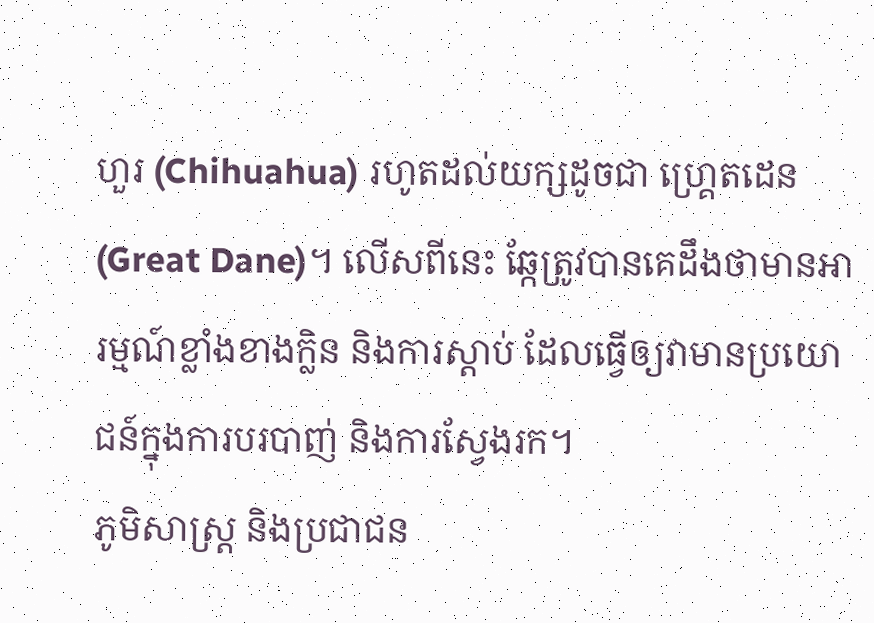ហួរ (Chihuahua) រហូតដល់យក្សដូចជា ហ្គ្រេតដេន (Great Dane)។ លើសពីនេះ ឆ្កែត្រូវបានគេដឹងថាមានអារម្មណ៍ខ្លាំងខាងក្លិន និងការស្ដាប់ ដែលធ្វើឲ្យវាមានប្រយោជន៍ក្នុងការបរបាញ់ និងការស្វែងរក។
ភូមិសាស្ត្រ និងប្រជាជន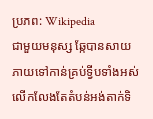ប្រភព: Wikipedia
ជាមួយមនុស្ស ឆ្កែបានសាយភាយទៅកាន់គ្រប់ទ្វីបទាំងអស់ លើកលែងតែតំបន់អង់តាក់ទិ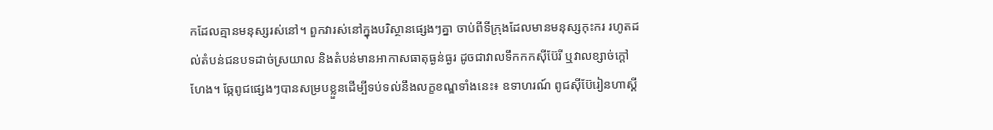កដែលគ្មានមនុស្សរស់នៅ។ ពួកវារស់នៅក្នុងបរិស្ថានផ្សេងៗគ្នា ចាប់ពីទីក្រុងដែលមានមនុស្សកុះករ រហូតដល់តំបន់ជនបទដាច់ស្រយាល និងតំបន់មានអាកាសធាតុធ្ងន់ធ្ងរ ដូចជាវាលទឹកកកស៊ីប៊ែរី ឬវាលខ្សាច់ក្តៅហែង។ ឆ្កែពូជផ្សេងៗបានសម្របខ្លួនដើម្បីទប់ទល់នឹងលក្ខខណ្ឌទាំងនេះ៖ ឧទាហរណ៍ ពូជស៊ីប៊ែរៀនហាស្គី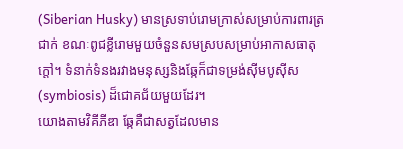(Siberian Husky) មានស្រទាប់រោមក្រាស់សម្រាប់ការពារត្រជាក់ ខណៈពូជខ្លីរោមមួយចំនួនសមស្របសម្រាប់អាកាសធាតុក្តៅ។ ទំនាក់ទំនងរវាងមនុស្សនិងឆ្កែក៏ជាទម្រង់ស៊ីមបូស៊ីស (symbiosis) ដ៏ជោគជ័យមួយដែរ។
យោងតាមវិគីភីឌា ឆ្កែគឺជាសត្វដែលមាន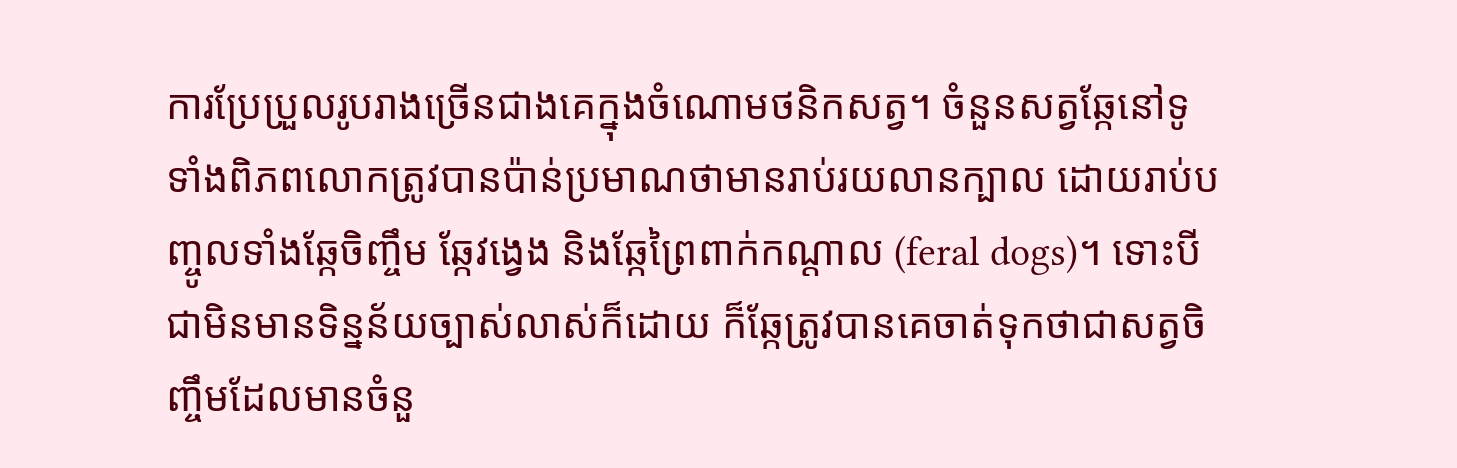ការប្រែប្រួលរូបរាងច្រើនជាងគេក្នុងចំណោមថនិកសត្វ។ ចំនួនសត្វឆ្កែនៅទូទាំងពិភពលោកត្រូវបានប៉ាន់ប្រមាណថាមានរាប់រយលានក្បាល ដោយរាប់បញ្ចូលទាំងឆ្កែចិញ្ចឹម ឆ្កែវង្វេង និងឆ្កែព្រៃពាក់កណ្ដាល (feral dogs)។ ទោះបីជាមិនមានទិន្នន័យច្បាស់លាស់ក៏ដោយ ក៏ឆ្កែត្រូវបានគេចាត់ទុកថាជាសត្វចិញ្ចឹមដែលមានចំនួ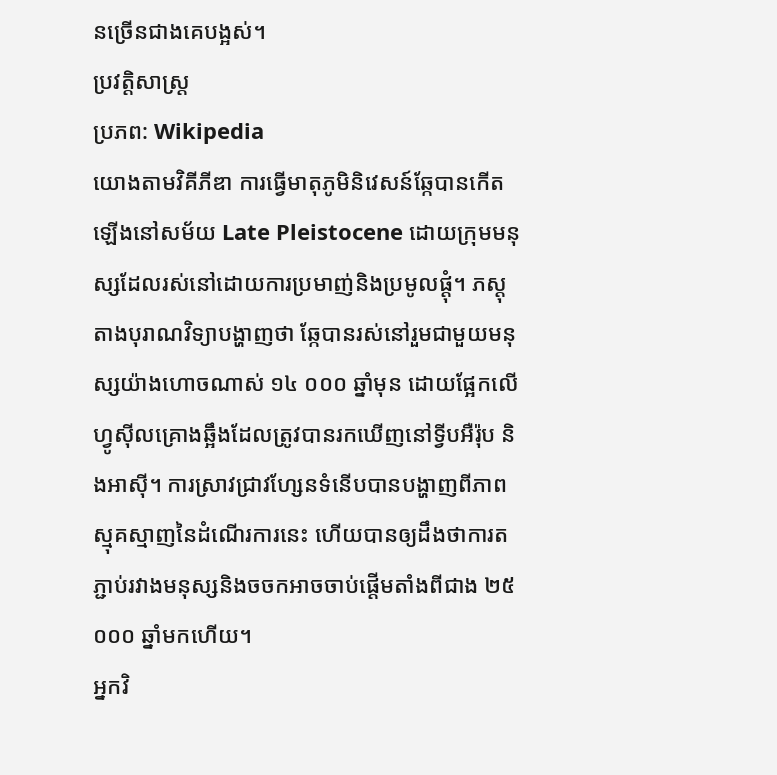នច្រើនជាងគេបង្អស់។
ប្រវត្តិសាស្ត្រ
ប្រភព: Wikipedia
យោងតាមវិគីភីឌា ការធ្វើមាតុភូមិនិវេសន៍ឆ្កែបានកើតឡើងនៅសម័យ Late Pleistocene ដោយក្រុមមនុស្សដែលរស់នៅដោយការប្រមាញ់និងប្រមូលផ្ដុំ។ ភស្តុតាងបុរាណវិទ្យាបង្ហាញថា ឆ្កែបានរស់នៅរួមជាមួយមនុស្សយ៉ាងហោចណាស់ ១៤ ០០០ ឆ្នាំមុន ដោយផ្អែកលើហ្វូស៊ីលគ្រោងឆ្អឹងដែលត្រូវបានរកឃើញនៅទ្វីបអឺរ៉ុប និងអាស៊ី។ ការស្រាវជ្រាវហ្សែនទំនើបបានបង្ហាញពីភាពស្មុគស្មាញនៃដំណើរការនេះ ហើយបានឲ្យដឹងថាការតភ្ជាប់រវាងមនុស្សនិងចចកអាចចាប់ផ្ដើមតាំងពីជាង ២៥ ០០០ ឆ្នាំមកហើយ។
អ្នកវិ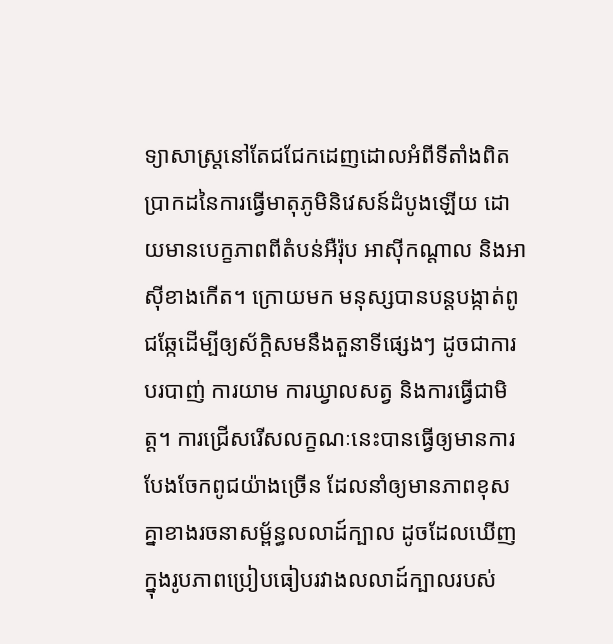ទ្យាសាស្ត្រនៅតែជជែកដេញដោលអំពីទីតាំងពិតប្រាកដនៃការធ្វើមាតុភូមិនិវេសន៍ដំបូងឡើយ ដោយមានបេក្ខភាពពីតំបន់អឺរ៉ុប អាស៊ីកណ្តាល និងអាស៊ីខាងកើត។ ក្រោយមក មនុស្សបានបន្តបង្កាត់ពូជឆ្កែដើម្បីឲ្យស័ក្ដិសមនឹងតួនាទីផ្សេងៗ ដូចជាការបរបាញ់ ការយាម ការឃ្វាលសត្វ និងការធ្វើជាមិត្ត។ ការជ្រើសរើសលក្ខណៈនេះបានធ្វើឲ្យមានការបែងចែកពូជយ៉ាងច្រើន ដែលនាំឲ្យមានភាពខុសគ្នាខាងរចនាសម្ព័ន្ធលលាដ៍ក្បាល ដូចដែលឃើញក្នុងរូបភាពប្រៀបធៀបរវាងលលាដ៍ក្បាលរបស់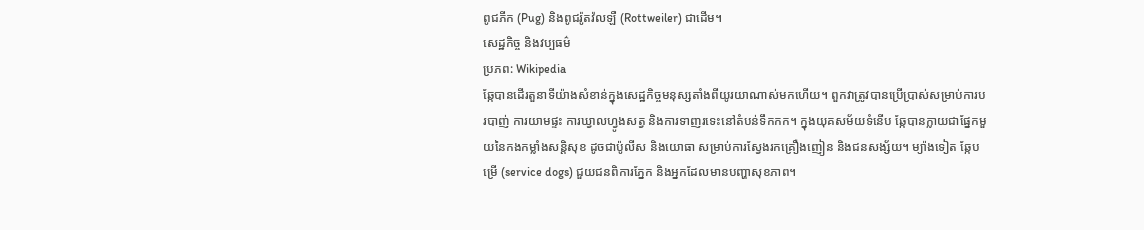ពូជភីក (Pug) និងពូជរ៉ូតវ៉លឡឺ (Rottweiler) ជាដើម។
សេដ្ឋកិច្ច និងវប្បធម៌
ប្រភព: Wikipedia
ឆ្កែបានដើរតួនាទីយ៉ាងសំខាន់ក្នុងសេដ្ឋកិច្ចមនុស្សតាំងពីយូរយាណាស់មកហើយ។ ពួកវាត្រូវបានប្រើប្រាស់សម្រាប់ការបរបាញ់ ការយាមផ្ទះ ការឃ្វាលហ្វូងសត្វ និងការទាញរទេះនៅតំបន់ទឹកកក។ ក្នុងយុគសម័យទំនើប ឆ្កែបានក្លាយជាផ្នែកមួយនៃកងកម្លាំងសន្តិសុខ ដូចជាប៉ូលីស និងយោធា សម្រាប់ការស្វែងរកគ្រឿងញៀន និងជនសង្ស័យ។ ម្យ៉ាងទៀត ឆ្កែបម្រើ (service dogs) ជួយជនពិការភ្នែក និងអ្នកដែលមានបញ្ហាសុខភាព។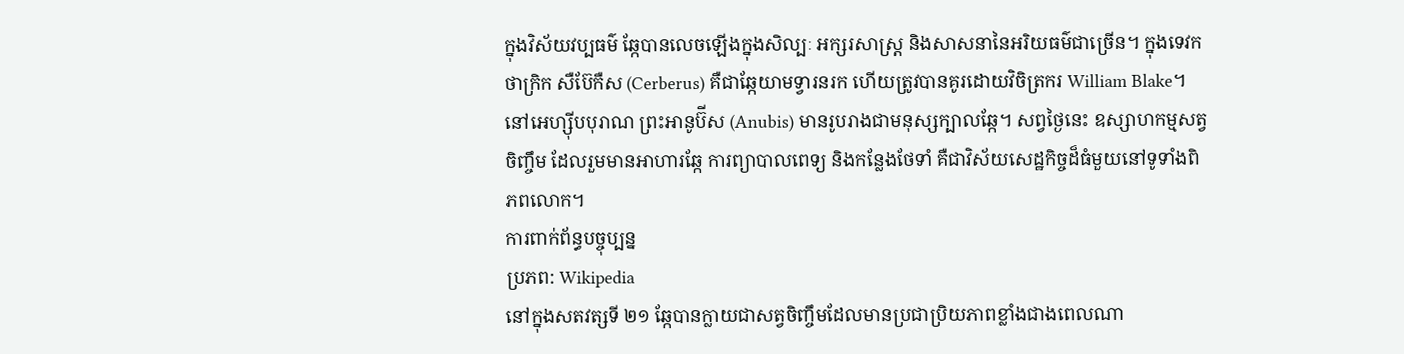ក្នុងវិស័យវប្បធម៌ ឆ្កែបានលេចឡើងក្នុងសិល្បៈ អក្សរសាស្ត្រ និងសាសនានៃអរិយធម៌ជាច្រើន។ ក្នុងទេវកថាក្រិក សឺប៊ែកឺស (Cerberus) គឺជាឆ្កែយាមទ្វារនរក ហើយត្រូវបានគូរដោយវិចិត្រករ William Blake។ នៅអេហ្ស៊ីបបុរាណ ព្រះអានូប៊ីស (Anubis) មានរូបរាងជាមនុស្សក្បាលឆ្កែ។ សព្វថ្ងៃនេះ ឧស្សាហកម្មសត្វចិញ្ចឹម ដែលរួមមានអាហារឆ្កែ ការព្យាបាលពេទ្យ និងកន្លែងថែទាំ គឺជាវិស័យសេដ្ឋកិច្ចដ៏ធំមួយនៅទូទាំងពិភពលោក។
ការពាក់ព័ន្ធបច្ចុប្បន្ន
ប្រភព: Wikipedia
នៅក្នុងសតវត្សទី ២១ ឆ្កែបានក្លាយជាសត្វចិញ្ចឹមដែលមានប្រជាប្រិយភាពខ្លាំងជាងពេលណា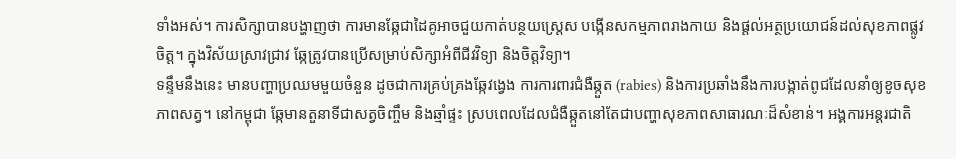ទាំងអស់។ ការសិក្សាបានបង្ហាញថា ការមានឆ្កែជាដៃគូអាចជួយកាត់បន្ថយស្ត្រេស បង្កើនសកម្មភាពរាងកាយ និងផ្ដល់អត្ថប្រយោជន៍ដល់សុខភាពផ្លូវចិត្ត។ ក្នុងវិស័យស្រាវជ្រាវ ឆ្កែត្រូវបានប្រើសម្រាប់សិក្សាអំពីជីវវិទ្យា និងចិត្តវិទ្យា។
ទន្ទឹមនឹងនេះ មានបញ្ហាប្រឈមមួយចំនួន ដូចជាការគ្រប់គ្រងឆ្កែវង្វេង ការការពារជំងឺឆ្កួត (rabies) និងការប្រឆាំងនឹងការបង្កាត់ពូជដែលនាំឲ្យខូចសុខភាពសត្វ។ នៅកម្ពុជា ឆ្កែមានតួនាទីជាសត្វចិញ្ចឹម និងឆ្មាំផ្ទះ ស្របពេលដែលជំងឺឆ្កួតនៅតែជាបញ្ហាសុខភាពសាធារណៈដ៏សំខាន់។ អង្គការអន្តរជាតិ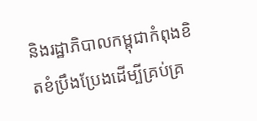និងរដ្ឋាភិបាលកម្ពុជាកំពុងខិតខំប្រឹងប្រែងដើម្បីគ្រប់គ្រ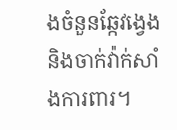ងចំនួនឆ្កែវង្វេង និងចាក់វ៉ាក់សាំងការពារ។